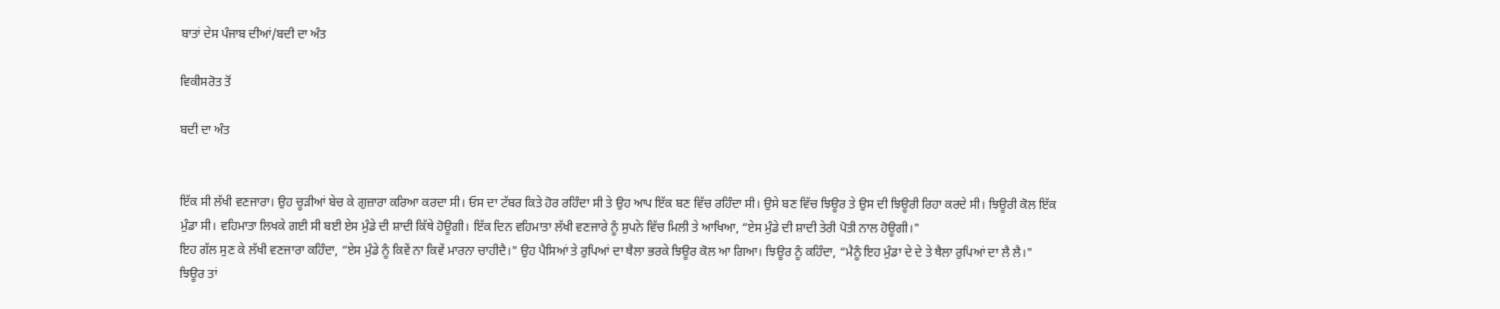ਬਾਤਾਂ ਦੇਸ ਪੰਜਾਬ ਦੀਆਂ/ਬਦੀ ਦਾ ਅੰਤ

ਵਿਕੀਸਰੋਤ ਤੋਂ

ਬਦੀ ਦਾ ਅੰਤ


ਇੱਕ ਸੀ ਲੱਖੀ ਵਣਜਾਰਾ। ਉਹ ਚੂੜੀਆਂ ਬੇਚ ਕੇ ਗੁਜ਼ਾਰਾ ਕਰਿਆ ਕਰਦਾ ਸੀ। ਓਸ ਦਾ ਟੱਬਰ ਕਿਤੇ ਹੋਰ ਰਹਿੰਦਾ ਸੀ ਤੇ ਉਹ ਆਪ ਇੱਕ ਬਣ ਵਿੱਚ ਰਹਿੰਦਾ ਸੀ। ਉਸੇ ਬਣ ਵਿੱਚ ਝਿਊਰ ਤੇ ਉਸ ਦੀ ਝਿਊਰੀ ਰਿਹਾ ਕਰਦੇ ਸੀ। ਝਿਊਰੀ ਕੋਲ ਇੱਕ ਮੁੰਡਾ ਸੀ। ਵਹਿਮਾਤਾ ਲਿਖਕੇ ਗਈ ਸੀ ਬਈ ਏਸ ਮੁੰਡੇ ਦੀ ਸ਼ਾਦੀ ਕਿੱਥੇ ਹੋਊਗੀ। ਇੱਕ ਦਿਨ ਵਹਿਮਾਤਾ ਲੱਖੀ ਵਣਜਾਰੇ ਨੂੰ ਸੁਪਨੇ ਵਿੱਚ ਮਿਲੀ ਤੇ ਆਖਿਆ, “ਏਸ ਮੁੰਡੇ ਦੀ ਸ਼ਾਦੀ ਤੇਰੀ ਪੋਤੀ ਨਾਲ ਹੋਊਗੀ।"
ਇਹ ਗੱਲ ਸੁਣ ਕੇ ਲੱਖੀ ਵਣਜਾਰਾ ਕਹਿੰਦਾ, “ਏਸ ਮੁੰਡੇ ਨੂੰ ਕਿਵੇਂ ਨਾ ਕਿਵੇਂ ਮਾਰਨਾ ਚਾਹੀਦੈ।" ਉਹ ਪੈਸਿਆਂ ਤੇ ਰੁਪਿਆਂ ਦਾ ਥੈਲਾ ਭਰਕੇ ਝਿਊਰ ਕੋਲ ਆ ਗਿਆ। ਝਿਊਰ ਨੂੰ ਕਹਿੰਦਾ, “ਮੈਨੂੰ ਇਹ ਮੁੰਡਾ ਦੇ ਦੇ ਤੇ ਥੈਲਾ ਰੁਪਿਆਂ ਦਾ ਲੈ ਲੈ।"
ਝਿਊਰ ਤਾਂ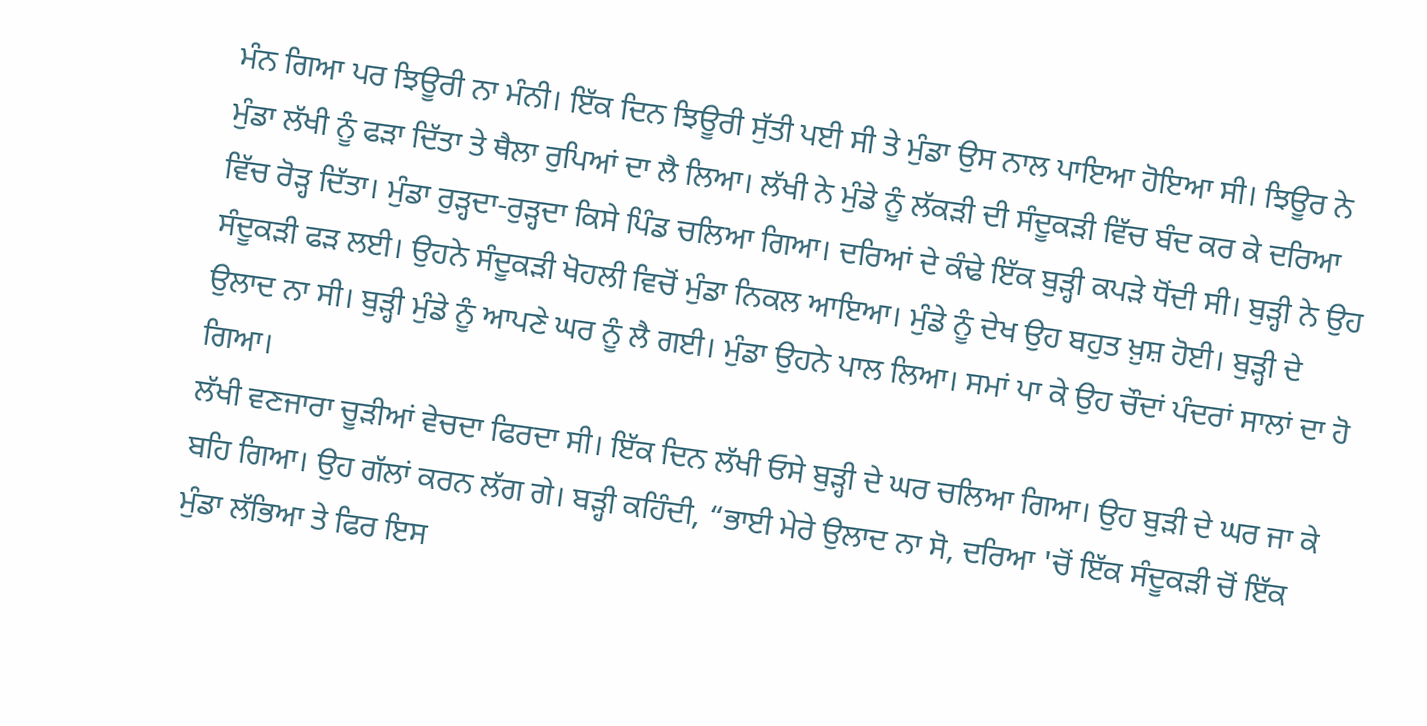ਮੰਨ ਗਿਆ ਪਰ ਝਿਊਰੀ ਨਾ ਮੰਨੀ। ਇੱਕ ਦਿਨ ਝਿਊਰੀ ਸੁੱਤੀ ਪਈ ਸੀ ਤੇ ਮੁੰਡਾ ਉਸ ਨਾਲ ਪਾਇਆ ਹੋਇਆ ਸੀ। ਝਿਊਰ ਨੇ ਮੁੰਡਾ ਲੱਖੀ ਨੂੰ ਫੜਾ ਦਿੱਤਾ ਤੇ ਥੈਲਾ ਰੁਪਿਆਂ ਦਾ ਲੈ ਲਿਆ। ਲੱਖੀ ਨੇ ਮੁੰਡੇ ਨੂੰ ਲੱਕੜੀ ਦੀ ਸੰਦੂਕੜੀ ਵਿੱਚ ਬੰਦ ਕਰ ਕੇ ਦਰਿਆ ਵਿੱਚ ਰੋੜ੍ਹ ਦਿੱਤਾ। ਮੁੰਡਾ ਰੁੜ੍ਹਦਾ-ਰੁੜ੍ਹਦਾ ਕਿਸੇ ਪਿੰਡ ਚਲਿਆ ਗਿਆ। ਦਰਿਆਂ ਦੇ ਕੰਢੇ ਇੱਕ ਬੁੜ੍ਹੀ ਕਪੜੇ ਧੋਂਦੀ ਸੀ। ਬੁੜ੍ਹੀ ਨੇ ਉਹ ਸੰਦੂਕੜੀ ਫੜ ਲਈ। ਉਹਨੇ ਸੰਦੂਕੜੀ ਖੋਹਲੀ ਵਿਚੋਂ ਮੁੰਡਾ ਨਿਕਲ ਆਇਆ। ਮੁੰਡੇ ਨੂੰ ਦੇਖ ਉਹ ਬਹੁਤ ਖ਼ੁਸ਼ ਹੋਈ। ਬੁੜ੍ਹੀ ਦੇ ਉਲਾਦ ਨਾ ਸੀ। ਬੁੜ੍ਹੀ ਮੁੰਡੇ ਨੂੰ ਆਪਣੇ ਘਰ ਨੂੰ ਲੈ ਗਈ। ਮੁੰਡਾ ਉਹਨੇ ਪਾਲ ਲਿਆ। ਸਮਾਂ ਪਾ ਕੇ ਉਹ ਚੌਦਾਂ ਪੰਦਰਾਂ ਸਾਲਾਂ ਦਾ ਹੋ ਗਿਆ।
ਲੱਖੀ ਵਣਜਾਰਾ ਚੂੜੀਆਂ ਵੇਚਦਾ ਫਿਰਦਾ ਸੀ। ਇੱਕ ਦਿਨ ਲੱਖੀ ਓਸੇ ਬੁੜ੍ਹੀ ਦੇ ਘਰ ਚਲਿਆ ਗਿਆ। ਉਹ ਬੁੜੀ ਦੇ ਘਰ ਜਾ ਕੇ ਬਹਿ ਗਿਆ। ਉਹ ਗੱਲਾਂ ਕਰਨ ਲੱਗ ਗੇ। ਬੜ੍ਹੀ ਕਹਿੰਦੀ, “ਭਾਈ ਮੇਰੇ ਉਲਾਦ ਨਾ ਸੋ, ਦਰਿਆ 'ਚੋਂ ਇੱਕ ਸੰਦੂਕੜੀ ਚੋਂ ਇੱਕ ਮੁੰਡਾ ਲੱਭਿਆ ਤੇ ਫਿਰ ਇਸ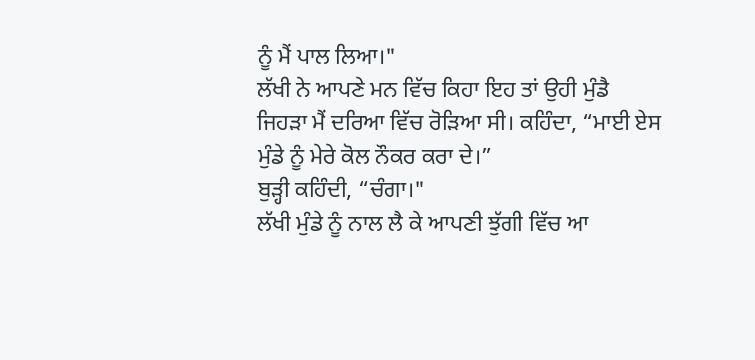ਨੂੰ ਮੈਂ ਪਾਲ ਲਿਆ।"
ਲੱਖੀ ਨੇ ਆਪਣੇ ਮਨ ਵਿੱਚ ਕਿਹਾ ਇਹ ਤਾਂ ਉਹੀ ਮੁੰਡੈ ਜਿਹੜਾ ਮੈਂ ਦਰਿਆ ਵਿੱਚ ਰੋੜਿਆ ਸੀ। ਕਹਿੰਦਾ, “ਮਾਈ ਏਸ ਮੁੰਡੇ ਨੂੰ ਮੇਰੇ ਕੋਲ ਨੌਕਰ ਕਰਾ ਦੇ।”
ਬੁੜ੍ਹੀ ਕਹਿੰਦੀ, “ਚੰਗਾ।"
ਲੱਖੀ ਮੁੰਡੇ ਨੂੰ ਨਾਲ ਲੈ ਕੇ ਆਪਣੀ ਝੁੱਗੀ ਵਿੱਚ ਆ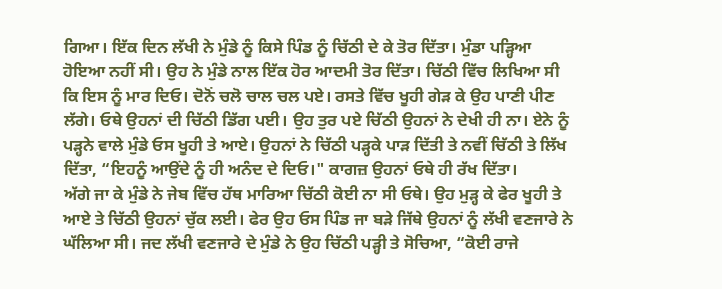ਗਿਆ। ਇੱਕ ਦਿਨ ਲੱਖੀ ਨੇ ਮੁੰਡੇ ਨੂੰ ਕਿਸੇ ਪਿੰਡ ਨੂੰ ਚਿੱਠੀ ਦੇ ਕੇ ਤੋਰ ਦਿੱਤਾ। ਮੁੰਡਾ ਪੜ੍ਹਿਆ ਹੋਇਆ ਨਹੀਂ ਸੀ। ਉਹ ਨੇ ਮੁੰਡੇ ਨਾਲ ਇੱਕ ਹੋਰ ਆਦਮੀ ਤੋਰ ਦਿੱਤਾ। ਚਿੱਠੀ ਵਿੱਚ ਲਿਖਿਆ ਸੀ ਕਿ ਇਸ ਨੂੰ ਮਾਰ ਦਿਓ। ਦੋਨੋਂ ਚਲੋ ਚਾਲ ਚਲ ਪਏ। ਰਸਤੇ ਵਿੱਚ ਖੂਹੀ ਗੇੜ ਕੇ ਉਹ ਪਾਣੀ ਪੀਣ ਲੱਗੇ। ਓਥੇ ਉਹਨਾਂ ਦੀ ਚਿੱਠੀ ਡਿੱਗ ਪਈ। ਉਹ ਤੁਰ ਪਏ ਚਿੱਠੀ ਉਹਨਾਂ ਨੇ ਦੇਖੀ ਹੀ ਨਾ। ਏਨੇ ਨੂੰ ਪੜ੍ਹਨੇ ਵਾਲੇ ਮੁੰਡੇ ਓਸ ਖੂਹੀ ਤੇ ਆਏ। ਉਹਨਾਂ ਨੇ ਚਿੱਠੀ ਪੜ੍ਹਕੇ ਪਾੜ ਦਿੱਤੀ ਤੇ ਨਵੀਂ ਚਿੱਠੀ ਤੇ ਲਿੱਖ ਦਿੱਤਾ, “ਇਹਨੂੰ ਆਉਂਦੇ ਨੂੰ ਹੀ ਅਨੰਦ ਦੇ ਦਿਓ।" ਕਾਗਜ਼ ਉਹਨਾਂ ਓਥੇ ਹੀ ਰੱਖ ਦਿੱਤਾ।
ਅੱਗੇ ਜਾ ਕੇ ਮੁੰਡੇ ਨੇ ਜੇਬ ਵਿੱਚ ਹੱਥ ਮਾਰਿਆ ਚਿੱਠੀ ਕੋਈ ਨਾ ਸੀ ਓਥੇ। ਉਹ ਮੁੜ੍ਹ ਕੇ ਫੇਰ ਖੂਹੀ ਤੇ ਆਏ ਤੇ ਚਿੱਠੀ ਉਹਨਾਂ ਚੁੱਕ ਲਈ। ਫੇਰ ਉਹ ਓਸ ਪਿੰਡ ਜਾ ਬੜੇ ਜਿੱਥੇ ਉਹਨਾਂ ਨੂੰ ਲੱਖੀ ਵਣਜਾਰੇ ਨੇ ਘੱਲਿਆ ਸੀ। ਜਦ ਲੱਖੀ ਵਣਜਾਰੇ ਦੇ ਮੁੰਡੇ ਨੇ ਉਹ ਚਿੱਠੀ ਪੜ੍ਹੀ ਤੇ ਸੋਚਿਆ, “ਕੋਈ ਰਾਜੇ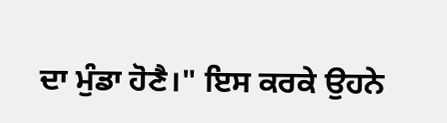ਦਾ ਮੁੰਡਾ ਹੋਣੈ।" ਇਸ ਕਰਕੇ ਉਹਨੇ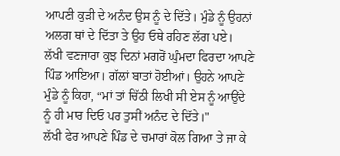ਆਪਣੀ ਕੁੜੀ ਦੇ ਅਨੰਦ ਉਸ ਨੂੰ ਦੇ ਦਿੱਤੇ। ਮੁੰਡੇ ਨੂੰ ਉਹਨਾਂ ਅਲਗ ਥਾਂ ਦੇ ਦਿੱਤਾ ਤੇ ਉਹ ਓਥੇ ਰਹਿਣ ਲੱਗ ਪਏ।
ਲੱਖੀ ਵਣਜਾਰਾ ਕੁਝ ਦਿਨਾਂ ਮਗਰੋਂ ਘੁੰਮਦਾ ਫਿਰਦਾ ਆਪਣੇ ਪਿੰਡ ਆਇਆ। ਗੱਲਾਂ ਬਾਤਾਂ ਹੋਈਆਂ। ਉਹਨੇ ਆਪਣੇ ਮੁੰਡੇ ਨੂੰ ਕਿਹਾ, “ਮਾਂ ਤਾਂ ਚਿੱਠੀ ਲਿਖੀ ਸੀ ਏਸ ਨੂੰ ਆਉਂਦੇ ਨੂੰ ਹੀ ਮਾਰ ਦਿਓ ਪਰ ਤੁਸੀਂ ਅਨੰਦ ਦੇ ਦਿੱਤੇ।"
ਲੱਖੀ ਫੇਰ ਆਪਣੇ ਪਿੰਡ ਦੇ ਚਮਾਰਾਂ ਕੋਲ ਗਿਆ ਤੇ ਜਾ ਕੇ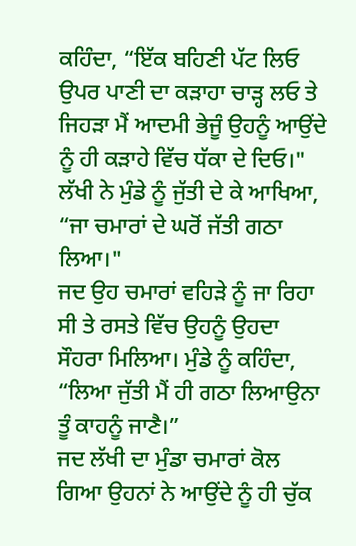ਕਹਿੰਦਾ, “ਇੱਕ ਬਹਿਣੀ ਪੱਟ ਲਿਓ ਉਪਰ ਪਾਣੀ ਦਾ ਕੜਾਹਾ ਚਾੜ੍ਹ ਲਓ ਤੇ ਜਿਹੜਾ ਮੈਂ ਆਦਮੀ ਭੇਜੂੰ ਉਹਨੂੰ ਆਉਂਦੇ ਨੂੰ ਹੀ ਕੜਾਹੇ ਵਿੱਚ ਧੱਕਾ ਦੇ ਦਿਓ।"
ਲੱਖੀ ਨੇ ਮੁੰਡੇ ਨੂੰ ਜੁੱਤੀ ਦੇ ਕੇ ਆਖਿਆ, “ਜਾ ਚਮਾਰਾਂ ਦੇ ਘਰੋਂ ਜੱਤੀ ਗਠਾ ਲਿਆ।"
ਜਦ ਉਹ ਚਮਾਰਾਂ ਵਹਿੜੇ ਨੂੰ ਜਾ ਰਿਹਾ ਸੀ ਤੇ ਰਸਤੇ ਵਿੱਚ ਉਹਨੂੰ ਉਹਦਾ ਸੌਹਰਾ ਮਿਲਿਆ। ਮੁੰਡੇ ਨੂੰ ਕਹਿੰਦਾ, “ਲਿਆ ਜੁੱਤੀ ਮੈਂ ਹੀ ਗਠਾ ਲਿਆਉਨਾ ਤੂੰ ਕਾਹਨੂੰ ਜਾਣੈ।”
ਜਦ ਲੱਖੀ ਦਾ ਮੁੰਡਾ ਚਮਾਰਾਂ ਕੋਲ ਗਿਆ ਉਹਨਾਂ ਨੇ ਆਉਂਦੇ ਨੂੰ ਹੀ ਚੁੱਕ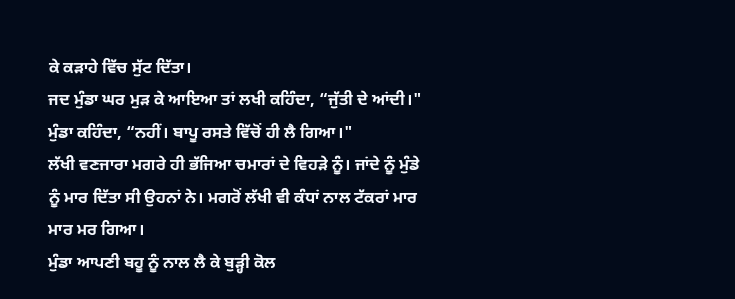ਕੇ ਕੜਾਹੇ ਵਿੱਚ ਸੁੱਟ ਦਿੱਤਾ।
ਜਦ ਮੁੰਡਾ ਘਰ ਮੁੜ ਕੇ ਆਇਆ ਤਾਂ ਲਖੀ ਕਹਿੰਦਾ, “ਜੁੱਤੀ ਦੇ ਆਂਦੀ।" ਮੁੰਡਾ ਕਹਿੰਦਾ, “ਨਹੀਂ। ਬਾਪੂ ਰਸਤੇ ਵਿੱਚੋਂ ਹੀ ਲੈ ਗਿਆ।"
ਲੱਖੀ ਵਣਜਾਰਾ ਮਗਰੇ ਹੀ ਭੱਜਿਆ ਚਮਾਰਾਂ ਦੇ ਵਿਹੜੇ ਨੂੰ। ਜਾਂਦੇ ਨੂੰ ਮੁੰਡੇ ਨੂੰ ਮਾਰ ਦਿੱਤਾ ਸੀ ਉਹਨਾਂ ਨੇ। ਮਗਰੋਂ ਲੱਖੀ ਵੀ ਕੰਧਾਂ ਨਾਲ ਟੱਕਰਾਂ ਮਾਰ ਮਾਰ ਮਰ ਗਿਆ।
ਮੁੰਡਾ ਆਪਣੀ ਬਹੂ ਨੂੰ ਨਾਲ ਲੈ ਕੇ ਬੁੜ੍ਹੀ ਕੋਲ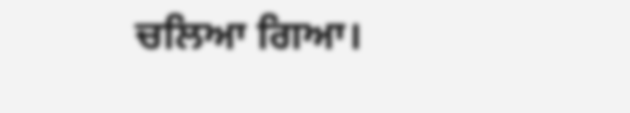ਚਲਿਆ ਗਿਆ।